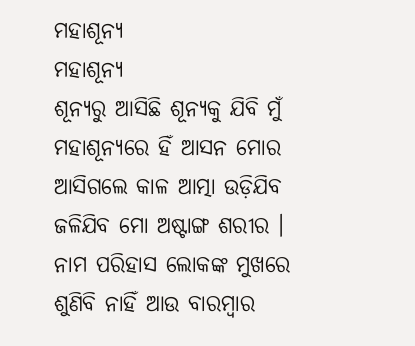ମହାଶୂନ୍ୟ
ମହାଶୂନ୍ୟ
ଶୂନ୍ୟରୁ ଆସିଛି ଶୂନ୍ୟକୁ ଯିବି ମୁଁ
ମହାଶୂନ୍ୟରେ ହିଁ ଆସନ ମୋର
ଆସିଗଲେ କାଳ ଆତ୍ମା ଉଡ଼ିଯିବ
ଜଳିଯିବ ମୋ ଅଷ୍ଟାଙ୍ଗ ଶରୀର ।
ନାମ ପରିହାସ ଲୋକଙ୍କ ମୁଖରେ
ଶୁଣିବି ନାହିଁ ଆଉ ବାରମ୍ବାର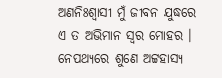ଅଣନିଃଶ୍ୱାସୀ ମୁଁ ଜୀବନ ଯୁଦ୍ଧରେ
ଏ ତ ଅଭିମାନ ସ୍ୱର ମୋହର ।
ନେପଥ୍ୟରେ ଶୁଣେ ଅଟ୍ଟହାସ୍ୟ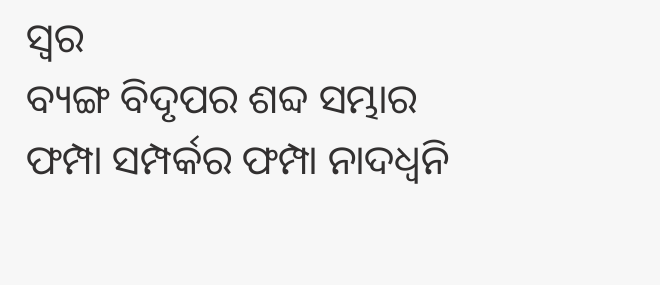ସ୍ୱର
ବ୍ୟଙ୍ଗ ବିଦୃପର ଶବ୍ଦ ସମ୍ଭାର
ଫମ୍ପା ସମ୍ପର୍କର ଫମ୍ପା ନାଦଧ୍ଵନି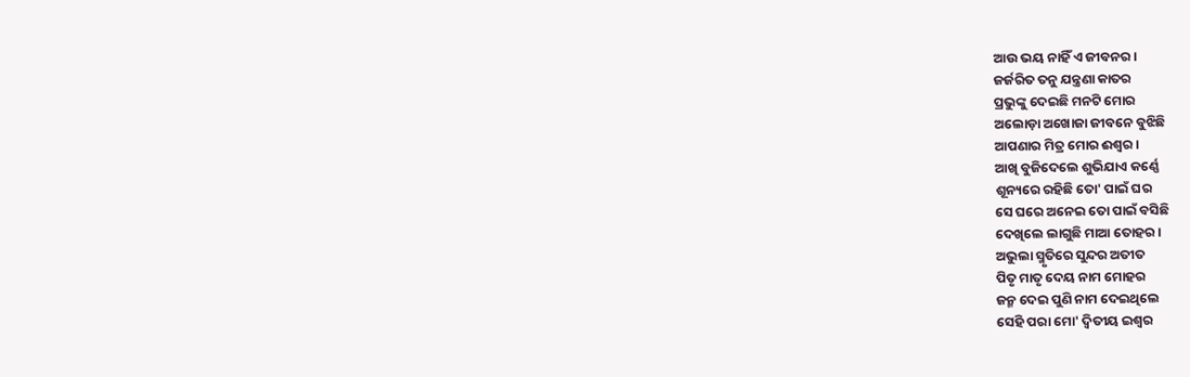ଆଉ ଭୟ ନାହିଁ ଏ ଜୀବନର ।
ଜର୍ଜରିତ ତନୁ ଯନ୍ତ୍ରଣା କାତର
ପ୍ରଭୁଙ୍କୁ ଦେଇଛି ମନଟି ମୋର
ଅଲୋଡ଼ା ଅଖୋଜା ଜୀବନେ ବୁଝିଛି
ଆପଣାର ମିତ୍ର ମୋର ଈଶ୍ୱର ।
ଆଖି ବୁଜିଦେଲେ ଶୁଭିଯାଏ କର୍ଣ୍ଣେ
ଶୂନ୍ୟରେ ରହିଛି ତୋ' ପାଇଁ ଘର
ସେ ଘରେ ଅନେଇ ତୋ ପାଇଁ ବସିଛି
ଦେଖିଲେ ଲାଗୁଛି ମାଆ ତୋହର ।
ଅଭୁଲା ସ୍ମୃତିରେ ସୁନ୍ଦର ଅତୀତ
ପିତୃ ମାତୃ ଦେୟ ନାମ ମୋହର
ଜନ୍ମ ଦେଇ ପୁଣି ନାମ ଦେଇଥିଲେ
ସେହି ପରା ମୋ' ଦ୍ଵିତୀୟ ଇଶ୍ଵର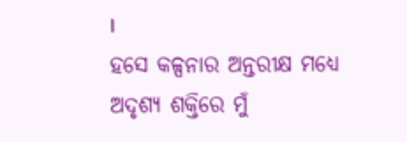।
ହସେ କଳ୍ପନାର ଅନ୍ତରୀକ୍ଷ ମଧ୍ୟେ
ଅଦୃଶ୍ୟ ଶକ୍ତିରେ ମୁଁ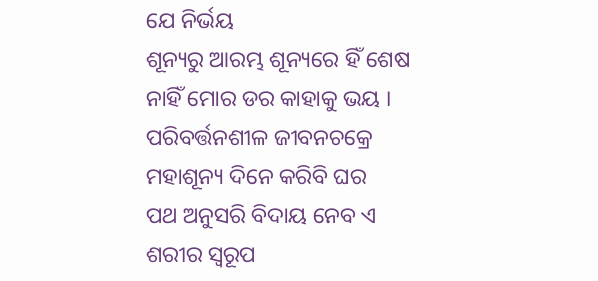ଯେ ନିର୍ଭୟ
ଶୂନ୍ୟରୁ ଆରମ୍ଭ ଶୂନ୍ୟରେ ହିଁ ଶେଷ
ନାହିଁ ମୋର ଡର କାହାକୁ ଭୟ ।
ପରିବର୍ତ୍ତନଶୀଳ ଜୀବନଚକ୍ରେ
ମହାଶୂନ୍ୟ ଦିନେ କରିବି ଘର
ପଥ ଅନୁସରି ବିଦାୟ ନେବ ଏ
ଶରୀର ସ୍ୱରୂପ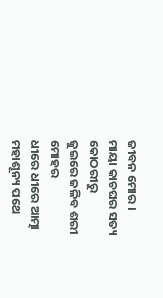ଜୀବନ ମୋର ।
ମାୟା କାଚଘର ସତ୍ୟ କୋଠରୀରୁ
ଜୁଇରେ ଜଳିବ ଶରୀ ମୋହର
ଧୀରେ ଧୀରେ ଆତ୍ମା ମହାଶୂନ୍ୟ ପଥେ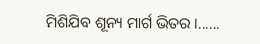ମିଶିଯିବ ଶୂନ୍ୟ ମାର୍ଗ ଭିତର ।......